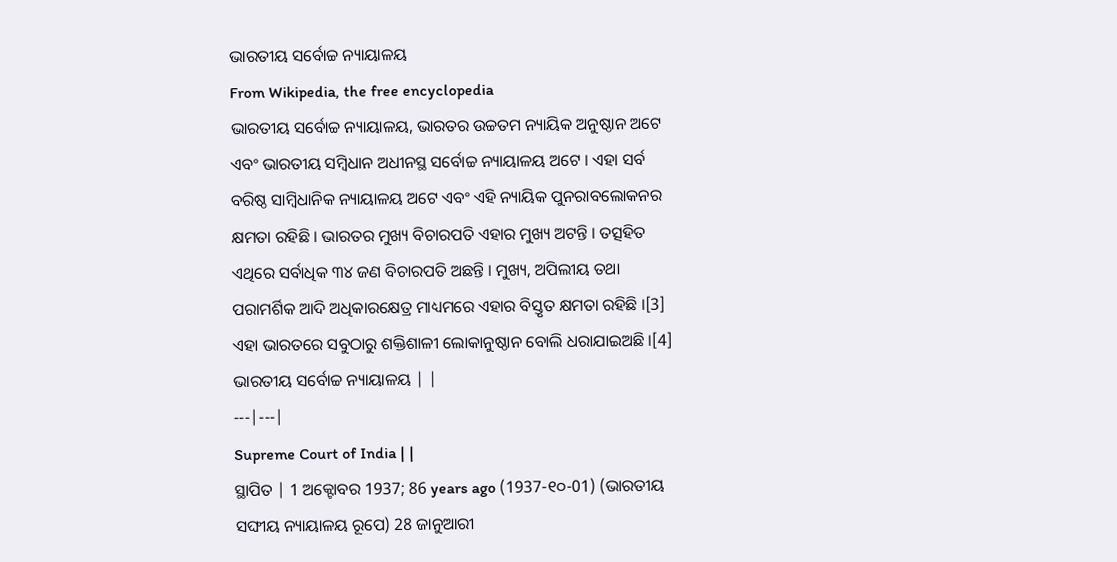ଭାରତୀୟ ସର୍ବୋଚ୍ଚ ନ୍ୟାୟାଳୟ
From Wikipedia, the free encyclopedia
ଭାରତୀୟ ସର୍ବୋଚ୍ଚ ନ୍ୟାୟାଳୟ, ଭାରତର ଉଚ୍ଚତମ ନ୍ୟାୟିକ ଅନୁଷ୍ଠାନ ଅଟେ ଏବଂ ଭାରତୀୟ ସମ୍ବିଧାନ ଅଧୀନସ୍ଥ ସର୍ବୋଚ୍ଚ ନ୍ୟାୟାଳୟ ଅଟେ । ଏହା ସର୍ବ ବରିଷ୍ଠ ସାମ୍ବିଧାନିକ ନ୍ୟାୟାଳୟ ଅଟେ ଏବଂ ଏହି ନ୍ୟାୟିକ ପୁନରାବଲୋକନର କ୍ଷମତା ରହିଛି । ଭାରତର ମୁଖ୍ୟ ବିଚାରପତି ଏହାର ମୁଖ୍ୟ ଅଟନ୍ତି । ତତ୍ସହିତ ଏଥିରେ ସର୍ବାଧିକ ୩୪ ଜଣ ବିଚାରପତି ଅଛନ୍ତି । ମୁଖ୍ୟ, ଅପିଲୀୟ ତଥା ପରାମର୍ଶିକ ଆଦି ଅଧିକାରକ୍ଷେତ୍ର ମାଧ୍ୟମରେ ଏହାର ବିସ୍ତୃତ କ୍ଷମତା ରହିଛି ।[3] ଏହା ଭାରତରେ ସବୁଠାରୁ ଶକ୍ତିଶାଳୀ ଲୋକାନୁଷ୍ଠାନ ବୋଲି ଧରାଯାଇଅଛି ।[4]
ଭାରତୀୟ ସର୍ବୋଚ୍ଚ ନ୍ୟାୟାଳୟ | |
---|---|
Supreme Court of India | |
ସ୍ଥାପିତ | 1 ଅକ୍ଟୋବର 1937; 86 years ago (1937-୧୦-01) (ଭାରତୀୟ ସଙ୍ଘୀୟ ନ୍ୟାୟାଳୟ ରୂପେ) 28 ଜାନୁଆରୀ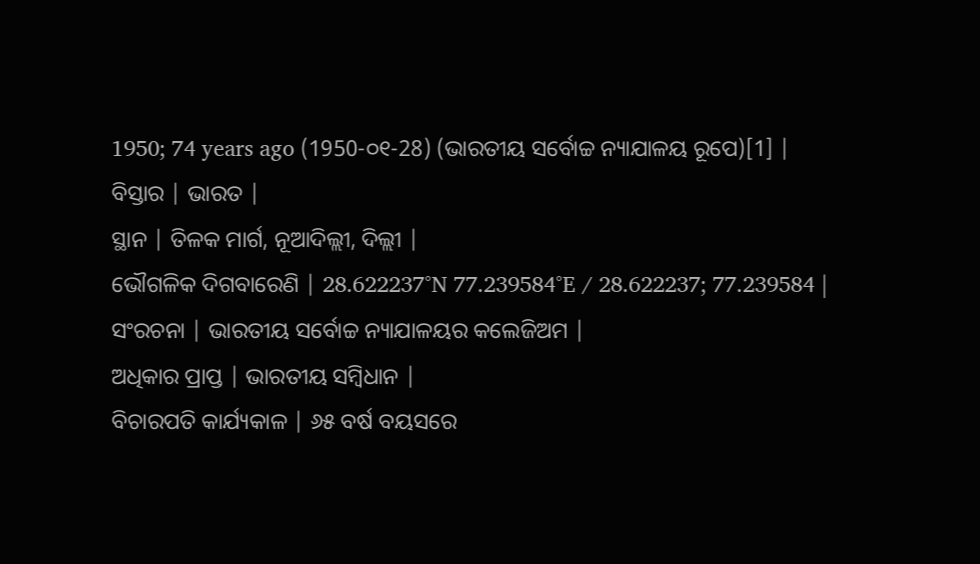1950; 74 years ago (1950-୦୧-28) (ଭାରତୀୟ ସର୍ବୋଚ୍ଚ ନ୍ୟାଯାଳୟ ରୂପେ)[1] |
ବିସ୍ତାର | ଭାରତ |
ସ୍ଥାନ | ତିଳକ ମାର୍ଗ, ନୂଆଦିଲ୍ଲୀ, ଦିଲ୍ଲୀ |
ଭୌଗଳିକ ଦିଗବାରେଣି | 28.622237°N 77.239584°E / 28.622237; 77.239584 |
ସଂରଚନା | ଭାରତୀୟ ସର୍ବୋଚ୍ଚ ନ୍ୟାଯାଳୟର କଲେଜିଅମ |
ଅଧିକାର ପ୍ରାପ୍ତ | ଭାରତୀୟ ସମ୍ବିଧାନ |
ବିଚାରପତି କାର୍ଯ୍ୟକାଳ | ୬୫ ବର୍ଷ ବୟସରେ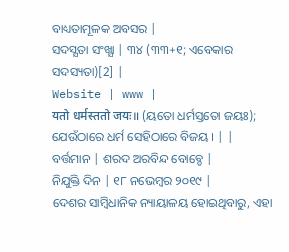ବାଧ୍ୟତାମୂଳକ ଅବସର |
ସଦସ୍ଯତା ସଂଖ୍ଯା | ୩୪ (୩୩+୧; ଏବେକାର ସଦସ୍ୟତା)[2] |
Website | www |
यतो धर्मस्ततो जयः॥ (ୟତୋ ଧର୍ମସ୍ତତୋ ଜୟଃ); ଯେଉଁଠାରେ ଧର୍ମ ସେହିଠାରେ ବିଜୟ । | |
ବର୍ତ୍ତମାନ | ଶରଦ ଅରବିନ୍ଦ ବୋବ୍ଡେ |
ନିଯୁକ୍ତି ଦିନ | ୧୮ ନଭେମ୍ବର ୨୦୧୯ |
ଦେଶର ସାମ୍ବିଧାନିକ ନ୍ୟାୟାଳୟ ହୋଇଥିବାରୁ, ଏହା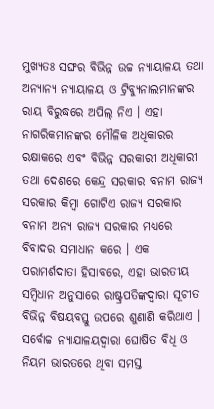ମୁଖ୍ୟତଃ ସଙ୍ଘର ବିଭିନ୍ନ ଉଚ୍ଚ ନ୍ୟାୟାଳୟ ତଥା ଅନ୍ୟାନ୍ୟ ନ୍ୟାୟାଳୟ ଓ ଟ୍ରିବ୍ୟୁନାଲମାନଙ୍କର ରାୟ ବିରୁଦ୍ଧରେ ଅପିଲ୍ ନିଏ । ଏହା ନାଗରିକମାନଙ୍କର ମୌଳିକ ଅଧିକାରର ରକ୍ଷାକରେ ଏବଂ ବିଭିନ୍ନ ସରକାରୀ ଅଧିକାରୀ ତଥା ଦେଶରେ କେନ୍ଦ୍ର ସରକାର ବନାମ ରାଜ୍ୟ ସରକାର କିମ୍ବା ଗୋଟିଏ ରାଜ୍ୟ ସରକାର ବନାମ ଅନ୍ୟ ରାଜ୍ୟ ସରକାର ମଧ୍ୟରେ ବିବାଦର ସମାଧାନ କରେ । ଏକ ପରାମର୍ଶଦାତା ହିସାବରେ, ଏହା ଭାରତୀୟ ସମ୍ବିଧାନ ଅନୁସାରେ ରାଷ୍ଟ୍ରପତିଙ୍କଦ୍ୱାରା ସୂଚୀତ ବିଭିନ୍ନ ବିଷୟବସ୍ତୁ ଉପରେ ଶୁଣାଣି କରିଥାଏ । ସର୍ବୋଚ୍ଚ ନ୍ୟାଯାଳୟଦ୍ୱାରା ଘୋଷିତ ବିଧି ଓ ନିୟମ ଭାରତରେ ଥିବା ସମସ୍ତ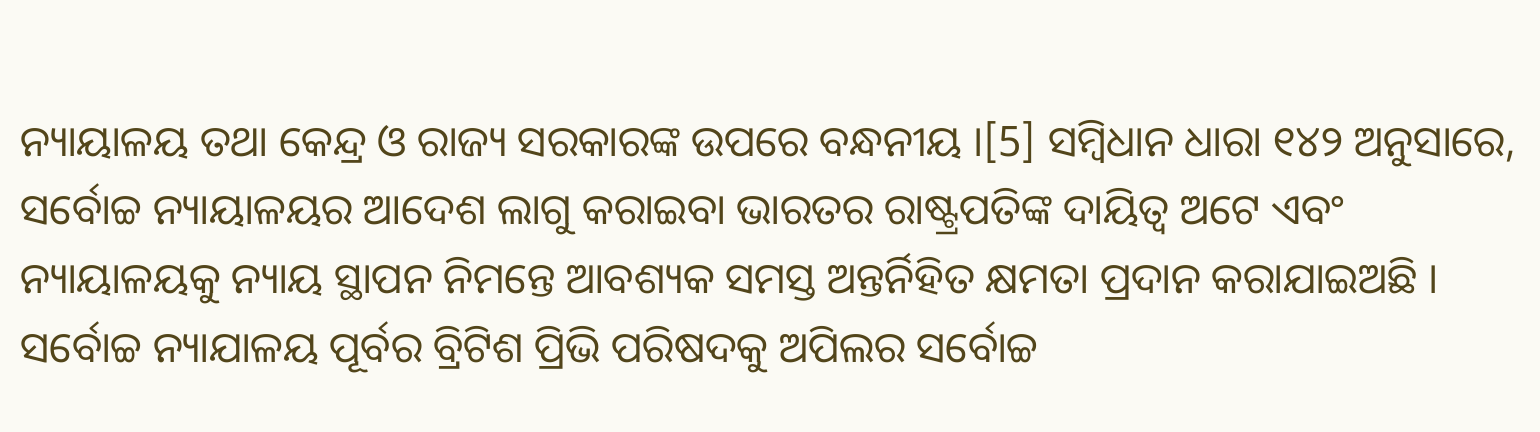ନ୍ୟାୟାଳୟ ତଥା କେନ୍ଦ୍ର ଓ ରାଜ୍ୟ ସରକାରଙ୍କ ଉପରେ ବନ୍ଧନୀୟ ।[5] ସମ୍ବିଧାନ ଧାରା ୧୪୨ ଅନୁସାରେ, ସର୍ବୋଚ୍ଚ ନ୍ୟାୟାଳୟର ଆଦେଶ ଲାଗୁ କରାଇବା ଭାରତର ରାଷ୍ଟ୍ରପତିଙ୍କ ଦାୟିତ୍ୱ ଅଟେ ଏବଂ ନ୍ୟାୟାଳୟକୁ ନ୍ୟାୟ ସ୍ଥାପନ ନିମନ୍ତେ ଆବଶ୍ୟକ ସମସ୍ତ ଅନ୍ତର୍ନିହିତ କ୍ଷମତା ପ୍ରଦାନ କରାଯାଇଅଛି । ସର୍ବୋଚ୍ଚ ନ୍ୟାଯାଳୟ ପୂର୍ବର ବ୍ରିଟିଶ ପ୍ରିଭି ପରିଷଦକୁ ଅପିଲର ସର୍ବୋଚ୍ଚ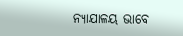ନ୍ୟାଯାଳୟ ଭାବେ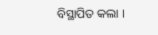ବିସ୍ଥାପିତ କଲା ।